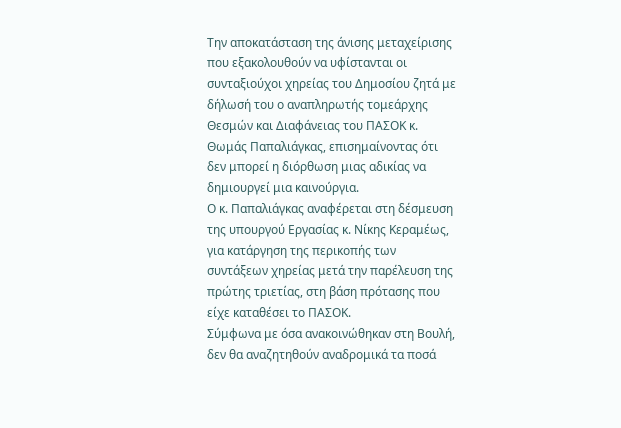Την αποκατάσταση της άνισης μεταχείρισης που εξακολουθούν να υφίστανται οι συνταξιούχοι χηρείας του Δημοσίου ζητά με δήλωσή του ο αναπληρωτής τομεάρχης Θεσμών και Διαφάνειας του ΠΑΣΟΚ κ. Θωμάς Παπαλιάγκας, επισημαίνοντας ότι δεν μπορεί η διόρθωση μιας αδικίας να δημιουργεί μια καινούργια.
Ο κ. Παπαλιάγκας αναφέρεται στη δέσμευση της υπουργού Εργασίας κ. Νίκης Κεραμέως, για κατάργηση της περικοπής των συντάξεων χηρείας μετά την παρέλευση της πρώτης τριετίας, στη βάση πρότασης που είχε καταθέσει το ΠΑΣΟΚ.
Σύμφωνα με όσα ανακοινώθηκαν στη Βουλή, δεν θα αναζητηθούν αναδρομικά τα ποσά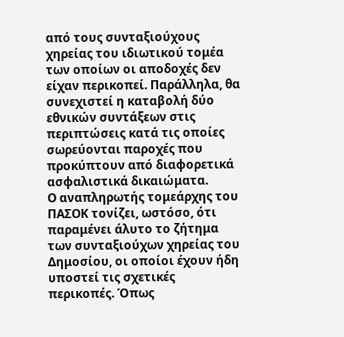από τους συνταξιούχους χηρείας του ιδιωτικού τομέα των οποίων οι αποδοχές δεν είχαν περικοπεί. Παράλληλα, θα συνεχιστεί η καταβολή δύο εθνικών συντάξεων στις περιπτώσεις κατά τις οποίες σωρεύονται παροχές που προκύπτουν από διαφορετικά ασφαλιστικά δικαιώματα.
Ο αναπληρωτής τομεάρχης του ΠΑΣΟΚ τονίζει, ωστόσο, ότι παραμένει άλυτο το ζήτημα των συνταξιούχων χηρείας του Δημοσίου, οι οποίοι έχουν ήδη υποστεί τις σχετικές περικοπές. Όπως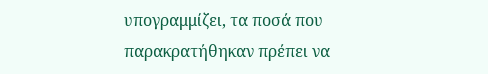υπογραμμίζει, τα ποσά που παρακρατήθηκαν πρέπει να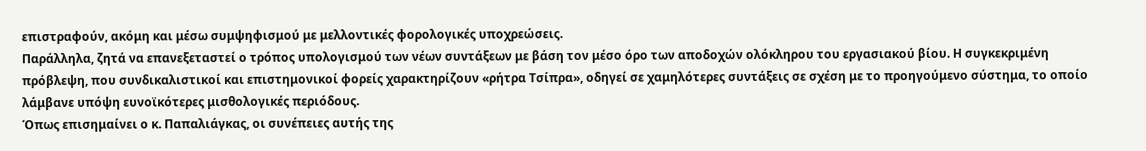επιστραφούν, ακόμη και μέσω συμψηφισμού με μελλοντικές φορολογικές υποχρεώσεις.
Παράλληλα, ζητά να επανεξεταστεί ο τρόπος υπολογισμού των νέων συντάξεων με βάση τον μέσο όρο των αποδοχών ολόκληρου του εργασιακού βίου. Η συγκεκριμένη πρόβλεψη, που συνδικαλιστικοί και επιστημονικοί φορείς χαρακτηρίζουν «ρήτρα Τσίπρα», οδηγεί σε χαμηλότερες συντάξεις σε σχέση με το προηγούμενο σύστημα, το οποίο λάμβανε υπόψη ευνοϊκότερες μισθολογικές περιόδους.
Όπως επισημαίνει ο κ. Παπαλιάγκας, οι συνέπειες αυτής της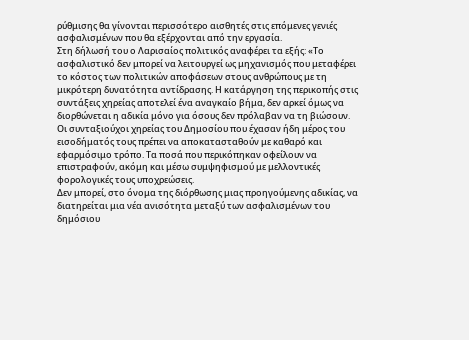ρύθμισης θα γίνονται περισσότερο αισθητές στις επόμενες γενιές ασφαλισμένων που θα εξέρχονται από την εργασία.
Στη δήλωσή του ο Λαρισαίος πολιτικός αναφέρει τα εξής: «Το ασφαλιστικό δεν μπορεί να λειτουργεί ως μηχανισμός που μεταφέρει το κόστος των πολιτικών αποφάσεων στους ανθρώπους με τη μικρότερη δυνατότητα αντίδρασης. Η κατάργηση της περικοπής στις συντάξεις χηρείας αποτελεί ένα αναγκαίο βήμα, δεν αρκεί όμως να διορθώνεται η αδικία μόνο για όσους δεν πρόλαβαν να τη βιώσουν.
Οι συνταξιούχοι χηρείας του Δημοσίου που έχασαν ήδη μέρος του εισοδήματός τους πρέπει να αποκατασταθούν με καθαρό και εφαρμόσιμο τρόπο. Τα ποσά που περικόπηκαν οφείλουν να επιστραφούν, ακόμη και μέσω συμψηφισμού με μελλοντικές φορολογικές τους υποχρεώσεις.
Δεν μπορεί, στο όνομα της διόρθωσης μιας προηγούμενης αδικίας, να διατηρείται μια νέα ανισότητα μεταξύ των ασφαλισμένων του δημόσιου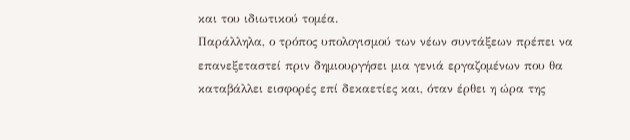και του ιδιωτικού τομέα.
Παράλληλα, ο τρόπος υπολογισμού των νέων συντάξεων πρέπει να επανεξεταστεί πριν δημιουργήσει μια γενιά εργαζομένων που θα καταβάλλει εισφορές επί δεκαετίες και, όταν έρθει η ώρα της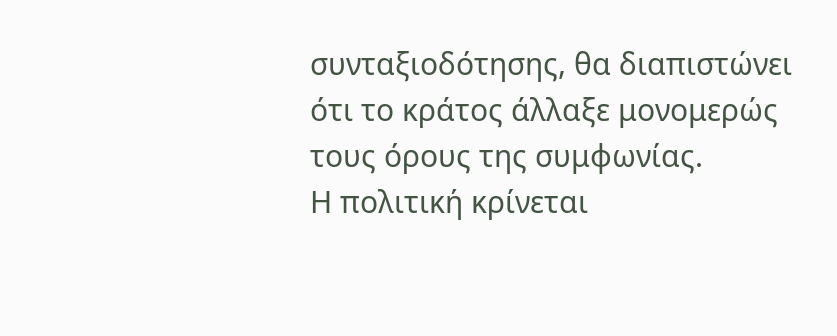συνταξιοδότησης, θα διαπιστώνει ότι το κράτος άλλαξε μονομερώς τους όρους της συμφωνίας.
Η πολιτική κρίνεται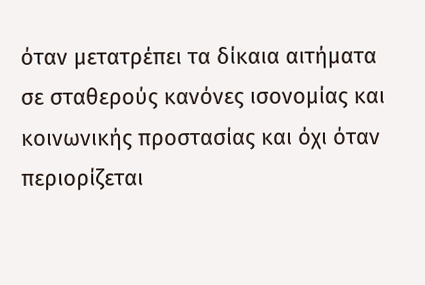όταν μετατρέπει τα δίκαια αιτήματα σε σταθερούς κανόνες ισονομίας και κοινωνικής προστασίας και όχι όταν περιορίζεται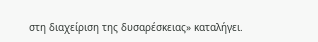στη διαχείριση της δυσαρέσκειας» καταλήγει.